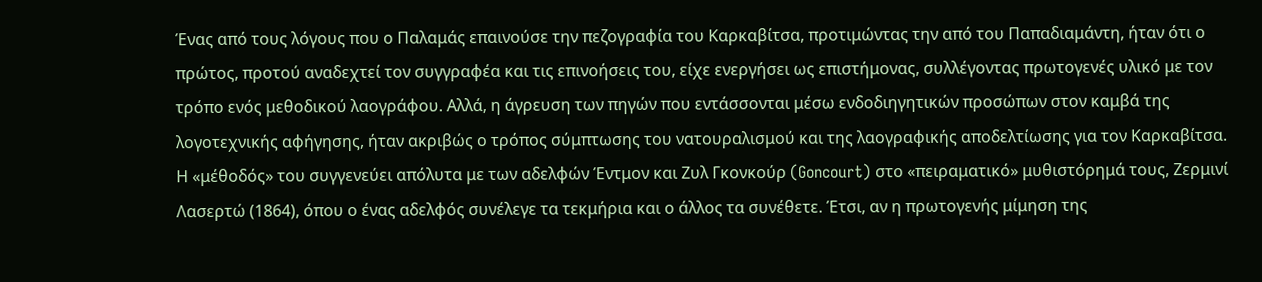Ένας από τους λόγους που ο Παλαμάς επαινούσε την πεζογραφία του Καρκαβίτσα, προτιμώντας την από του Παπαδιαμάντη, ήταν ότι ο πρώτος, προτού αναδεχτεί τον συγγραφέα και τις επινοήσεις του, είχε ενεργήσει ως επιστήμονας, συλλέγοντας πρωτογενές υλικό με τον τρόπο ενός μεθοδικού λαογράφου. Αλλά, η άγρευση των πηγών που εντάσσονται μέσω ενδοδιηγητικών προσώπων στον καμβά της λογοτεχνικής αφήγησης, ήταν ακριβώς ο τρόπος σύμπτωσης του νατουραλισμού και της λαογραφικής αποδελτίωσης για τον Καρκαβίτσα. Η «μέθοδός» του συγγενεύει απόλυτα με των αδελφών Έντμον και Ζυλ Γκονκούρ (Goncourt) στο «πειραματικό» μυθιστόρημά τους, Ζερμινί Λασερτώ (1864), όπου ο ένας αδελφός συνέλεγε τα τεκμήρια και ο άλλος τα συνέθετε. Έτσι, αν η πρωτογενής μίμηση της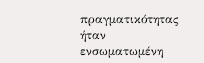πραγματικότητας ήταν ενσωματωμένη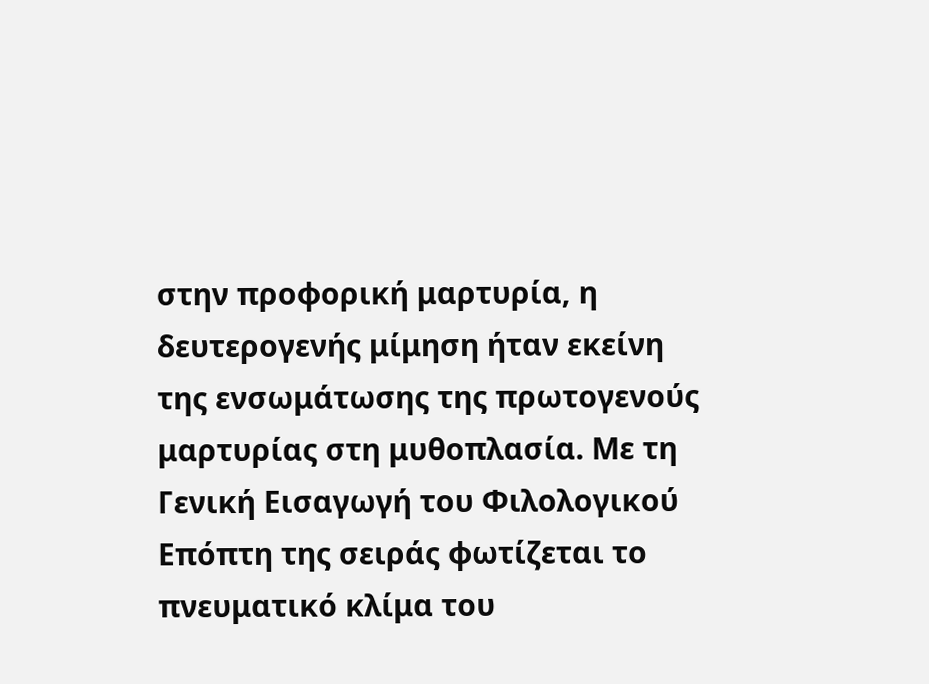στην προφορική μαρτυρία, η δευτερογενής μίμηση ήταν εκείνη της ενσωμάτωσης της πρωτογενούς μαρτυρίας στη μυθοπλασία. Με τη Γενική Εισαγωγή του Φιλολογικού Επόπτη της σειράς φωτίζεται το πνευματικό κλίμα του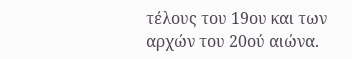τέλους του 19ου και των αρχών του 20ού αιώνα.